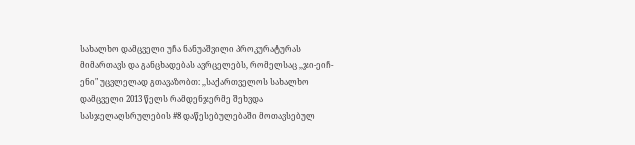სახალხო დამცველი უჩა ნანუაშვილი პროკურატურას მიმართავს და განცხადებას ავრცელებს, რომელსაც ,,ჯი-ეიჩ-ენი" უცვლელად გთავაზობთ: ,,საქართველოს სახალხო დამცველი 2013 წელს რამდენჯერმე შეხვდა სასჯელაღსრულების #8 დაწესებულებაში მოთავსებულ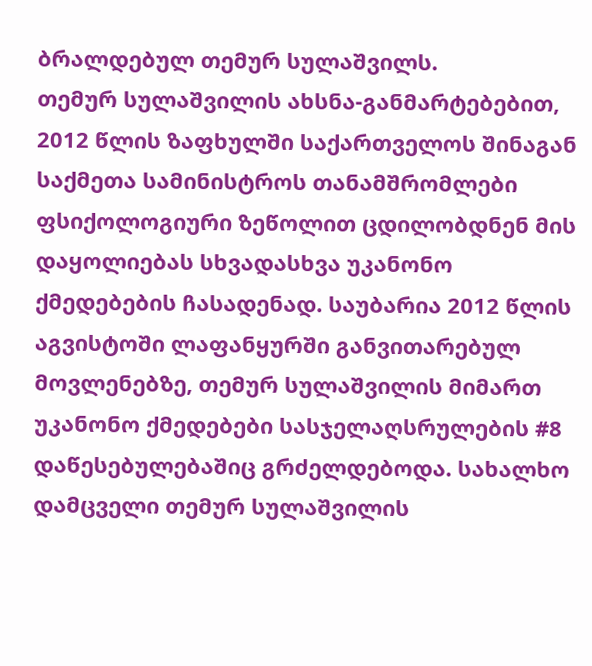ბრალდებულ თემურ სულაშვილს.
თემურ სულაშვილის ახსნა-განმარტებებით, 2012 წლის ზაფხულში საქართველოს შინაგან საქმეთა სამინისტროს თანამშრომლები ფსიქოლოგიური ზეწოლით ცდილობდნენ მის დაყოლიებას სხვადასხვა უკანონო ქმედებების ჩასადენად. საუბარია 2012 წლის აგვისტოში ლაფანყურში განვითარებულ მოვლენებზე, თემურ სულაშვილის მიმართ უკანონო ქმედებები სასჯელაღსრულების #8 დაწესებულებაშიც გრძელდებოდა. სახალხო დამცველი თემურ სულაშვილის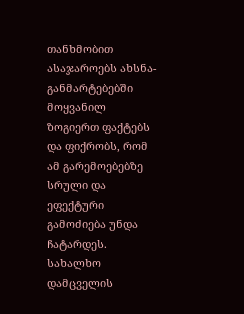თანხმობით ასაჯაროებს ახსნა-განმარტებებში მოყვანილ ზოგიერთ ფაქტებს და ფიქრობს, რომ ამ გარემოებებზე სრული და ეფექტური გამოძიება უნდა ჩატარდეს.
სახალხო დამცველის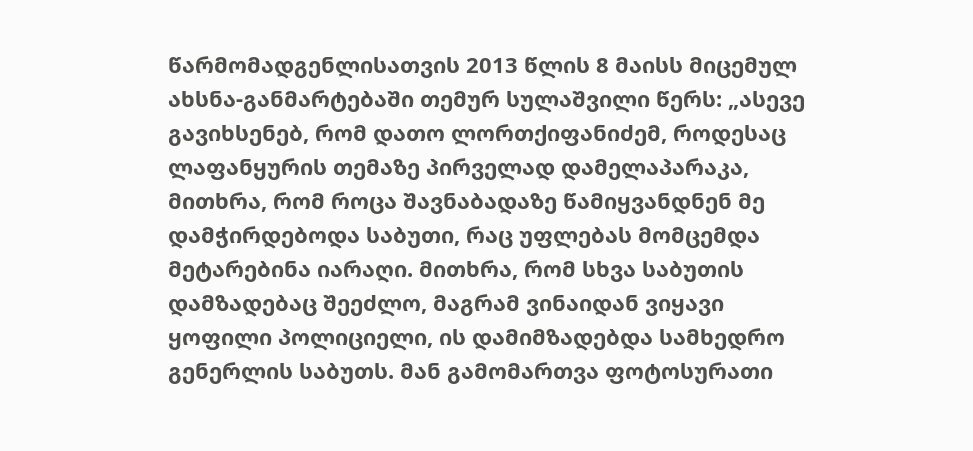წარმომადგენლისათვის 2013 წლის 8 მაისს მიცემულ ახსნა-განმარტებაში თემურ სულაშვილი წერს: „ასევე გავიხსენებ, რომ დათო ლორთქიფანიძემ, როდესაც ლაფანყურის თემაზე პირველად დამელაპარაკა, მითხრა, რომ როცა შავნაბადაზე წამიყვანდნენ მე დამჭირდებოდა საბუთი, რაც უფლებას მომცემდა მეტარებინა იარაღი. მითხრა, რომ სხვა საბუთის დამზადებაც შეეძლო, მაგრამ ვინაიდან ვიყავი ყოფილი პოლიციელი, ის დამიმზადებდა სამხედრო გენერლის საბუთს. მან გამომართვა ფოტოსურათი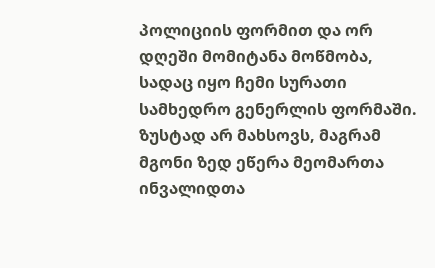პოლიციის ფორმით და ორ დღეში მომიტანა მოწმობა, სადაც იყო ჩემი სურათი სამხედრო გენერლის ფორმაში. ზუსტად არ მახსოვს, მაგრამ მგონი ზედ ეწერა მეომართა ინვალიდთა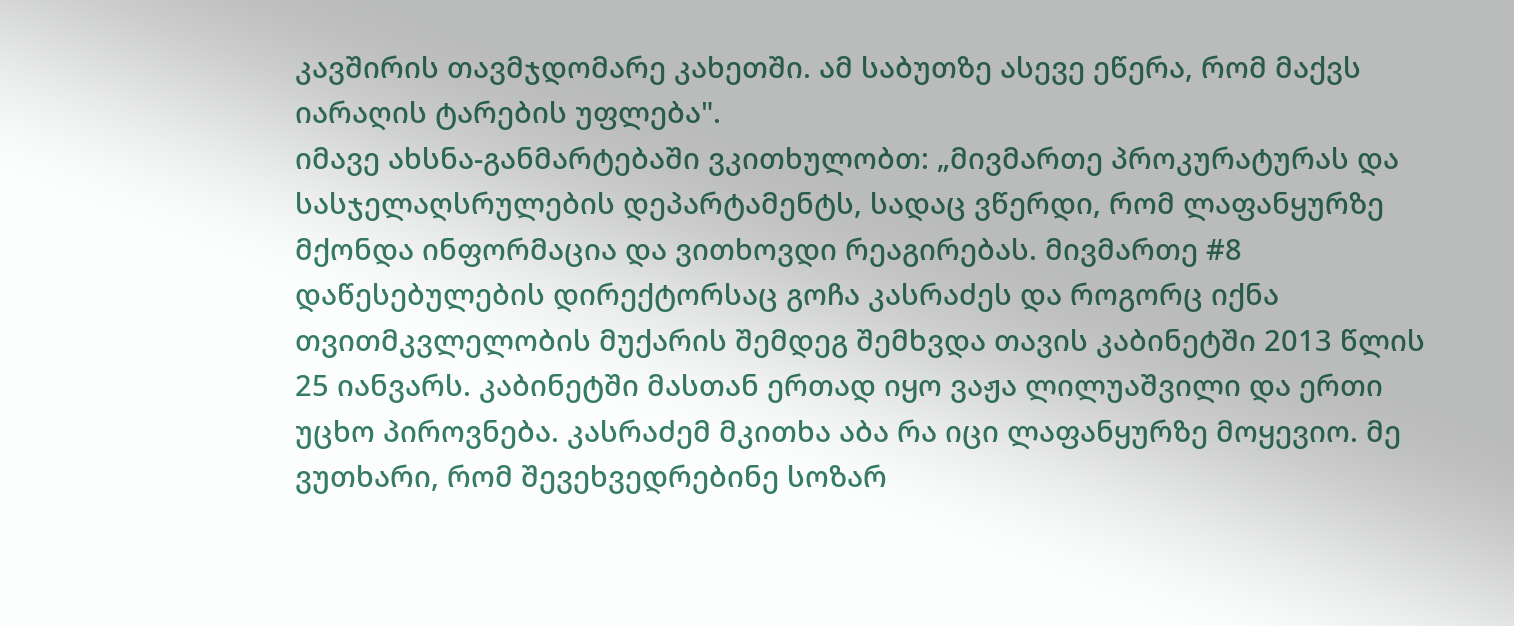კავშირის თავმჯდომარე კახეთში. ამ საბუთზე ასევე ეწერა, რომ მაქვს იარაღის ტარების უფლება".
იმავე ახსნა-განმარტებაში ვკითხულობთ: „მივმართე პროკურატურას და სასჯელაღსრულების დეპარტამენტს, სადაც ვწერდი, რომ ლაფანყურზე მქონდა ინფორმაცია და ვითხოვდი რეაგირებას. მივმართე #8 დაწესებულების დირექტორსაც გოჩა კასრაძეს და როგორც იქნა თვითმკვლელობის მუქარის შემდეგ შემხვდა თავის კაბინეტში 2013 წლის 25 იანვარს. კაბინეტში მასთან ერთად იყო ვაჟა ლილუაშვილი და ერთი უცხო პიროვნება. კასრაძემ მკითხა აბა რა იცი ლაფანყურზე მოყევიო. მე ვუთხარი, რომ შევეხვედრებინე სოზარ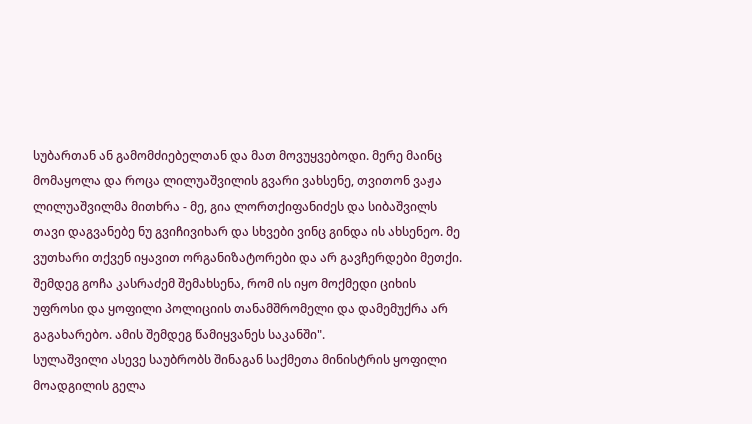სუბართან ან გამომძიებელთან და მათ მოვუყვებოდი. მერე მაინც მომაყოლა და როცა ლილუაშვილის გვარი ვახსენე, თვითონ ვაჟა ლილუაშვილმა მითხრა - მე, გია ლორთქიფანიძეს და სიბაშვილს თავი დაგვანებე ნუ გვიჩივიხარ და სხვები ვინც გინდა ის ახსენეო. მე ვუთხარი თქვენ იყავით ორგანიზატორები და არ გავჩერდები მეთქი. შემდეგ გოჩა კასრაძემ შემახსენა, რომ ის იყო მოქმედი ციხის უფროსი და ყოფილი პოლიციის თანამშრომელი და დამემუქრა არ გაგახარებო. ამის შემდეგ წამიყვანეს საკანში".
სულაშვილი ასევე საუბრობს შინაგან საქმეთა მინისტრის ყოფილი მოადგილის გელა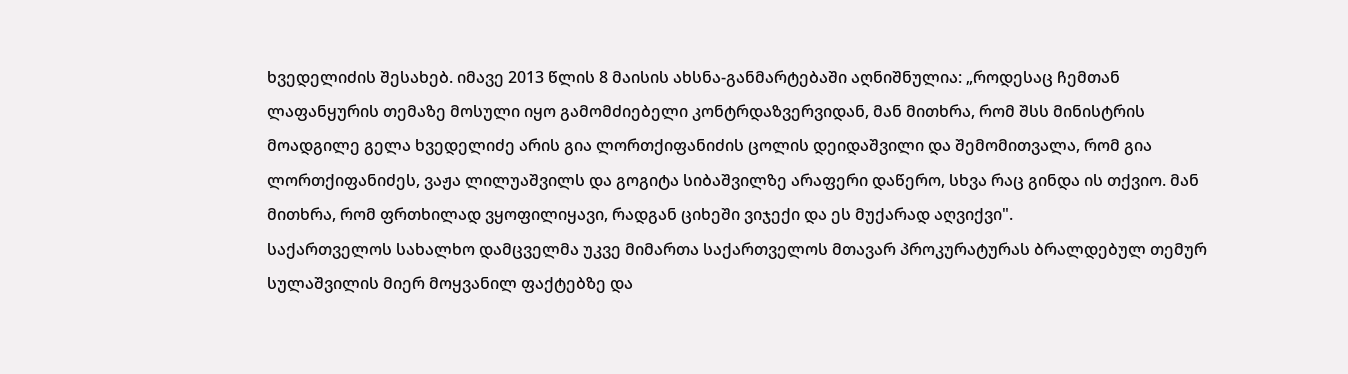ხვედელიძის შესახებ. იმავე 2013 წლის 8 მაისის ახსნა-განმარტებაში აღნიშნულია: „როდესაც ჩემთან ლაფანყურის თემაზე მოსული იყო გამომძიებელი კონტრდაზვერვიდან, მან მითხრა, რომ შსს მინისტრის მოადგილე გელა ხვედელიძე არის გია ლორთქიფანიძის ცოლის დეიდაშვილი და შემომითვალა, რომ გია ლორთქიფანიძეს, ვაჟა ლილუაშვილს და გოგიტა სიბაშვილზე არაფერი დაწერო, სხვა რაც გინდა ის თქვიო. მან მითხრა, რომ ფრთხილად ვყოფილიყავი, რადგან ციხეში ვიჯექი და ეს მუქარად აღვიქვი".
საქართველოს სახალხო დამცველმა უკვე მიმართა საქართველოს მთავარ პროკურატურას ბრალდებულ თემურ სულაშვილის მიერ მოყვანილ ფაქტებზე და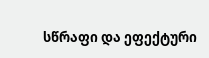სწრაფი და ეფექტური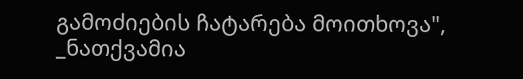გამოძიების ჩატარება მოითხოვა", _ნათქვამია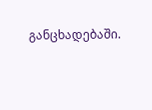განცხადებაში.